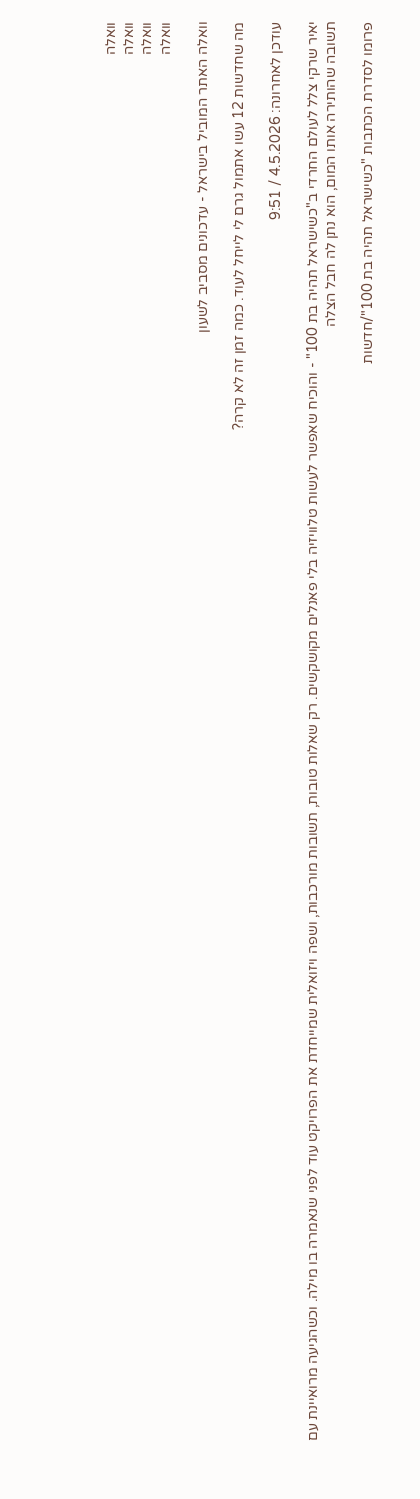וואלה
וואלה
וואלה
וואלה

וואלה האתר המוביל בישראל - עדכונים מסביב לשעון

מה שחדשות 12 עשו אתמול גרם לי לייחל לעוד. כמה זמן זה לא קרה?

עודכן לאחרונה: 4.5.2026 / 9:51

יאיר שרקי צלל לעולם החרדי ב"כשישראל תהיה בת 100" - והוכיח שאפשר לעשות טלוויזיה בלי פאנלים מקושקשים. רק שאלות טובות, תשובות מורכבות, ושפה ויזואלית שמייחדת את הפרויקט עוד לפני שנאמרה בו מילה. וכשהגיעה מרואיינת עם תשובה שהותירה אותו המום, הוא נתן לה חבל הצלה

פרומו לסדרת הכתבות "כשישראל תהיה בת 100"/חדשות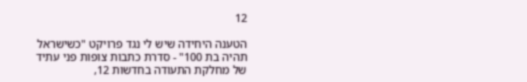12

הטענה היחידה שיש לי נגד פרויקט "כשישראל תהיה בת 100" - סדרת כתבות צופות פני עתיד של מחלקת התעודה בחדשות 12,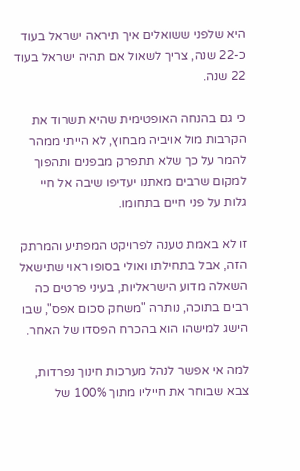היא שלפני ששואלים איך תיראה ישראל בעוד כ-22 שנה, צריך לשאול אם תהיה ישראל בעוד 22 שנה.

כי גם בהנחה האופטימית שהיא תשרוד את הקרבות מול אויביה מבחוץ, לא הייתי ממהר להמר על כך שלא תתפרק מבפנים ותהפוך למקום שרבים מאתנו יעדיפו שיבה אל חיי גלות על פני חיים בתחומו.

זו לא באמת טענה לפרויקט המפתיע והמרתק הזה, אבל בתחילתו ואולי בסופו ראוי שתישאל השאלה מדוע הישראליות, בעיני פרטים כה רבים בתוכה, נותרה "משחק סכום אפס", שבו הישג למישהו הוא בהכרח הפסדו של האחר.

למה אי אפשר לנהל מערכות חינוך נפרדות, צבא שבוחר את חייליו מתוך 100% של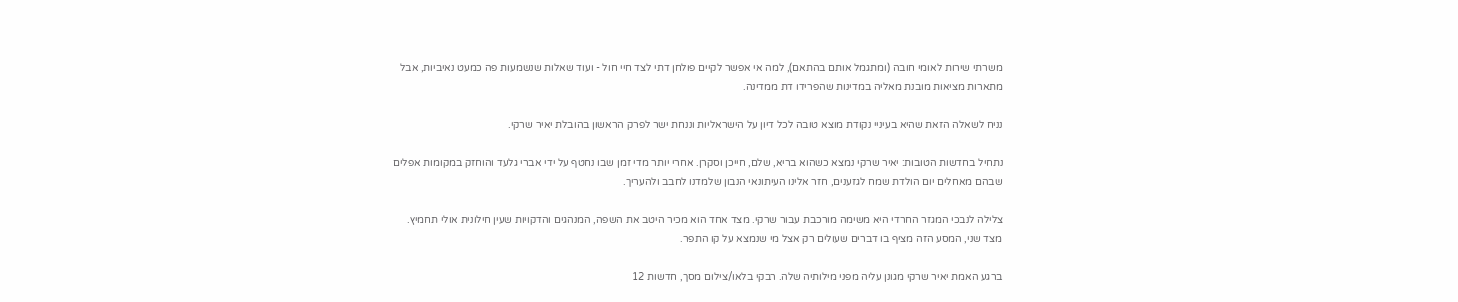משרתי שירות לאומי חובה (ומתגמל אותם בהתאם), למה אי אפשר לקיים פולחן דתי לצד חיי חול - ועוד שאלות שנשמעות פה כמעט נאיביות, אבל מתארות מציאות מובנת מאליה במדינות שהפרידו דת ממדינה.

נניח לשאלה הזאת שהיא בעיניי נקודת מוצא טובה לכל דיון על הישראליות וננחת ישר לפרק הראשון בהובלת יאיר שרקי.

נתחיל בחדשות הטובות: יאיר שרקי נמצא כשהוא בריא, שלם, חייכן וסקרן. אחרי יותר מדי זמן שבו נחטף על ידי אברי גלעד והוחזק במקומות אפלים שבהם מאחלים יום הולדת שמח לגזענים, חזר אלינו העיתונאי הנבון שלמדנו לחבב ולהעריך.

צלילה לנבכי המגזר החרדי היא משימה מורכבת עבור שרקי. מצד אחד הוא מכיר היטב את השפה, המנהגים והדקויות שעין חילונית אולי תחמיץ. מצד שני, המסע הזה מציף בו דברים שעולים רק אצל מי שנמצא על קו התפר.

ברגע האמת יאיר שרקי מגונן עליה מפני מילותיה שלה. רבקי בלאו/צילום מסך, חדשות 12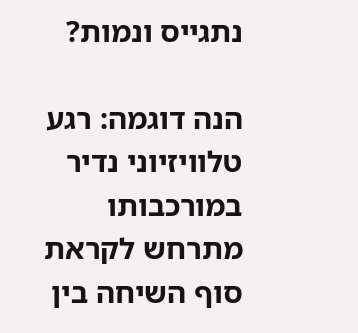נתגייס ונמות?

הנה דוגמה: רגע טלוויזיוני נדיר במורכבותו מתרחש לקראת סוף השיחה בין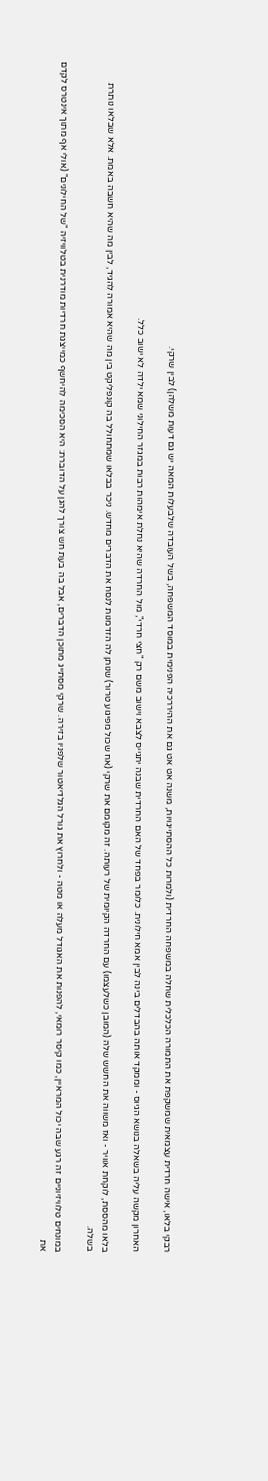רבקי בלאו, אישה חרדית עצמאית שמשקפת את התמורה הכלכלית שחלה במשפחה החרדית (ולמרות כל ההסתייגויות, משנה אט אט גם את ההיררכיה הפנימית במוסד המשפחה, בשל העובדה שלבעלות המאה יש גם דעות משלהן) לבין שרקי.

האחרון מקשה עליה בשאלה בנושא הגיוס - וממקד אותה בהבדלים בינה לבין אמא חילונית. כלומר בפחד של האם החרדית שבנה יתגייס לצבא וישוב משם רק "חצי חרדי", מול החרדה שהיא נחלת אימהות רבות במגזר החילוני שמא ילדה לא ישוב כלל.

בלאו מהססת, לוקחת אוויר - ואז משווה את החשש שלה (המובן כשלעצמו) עם החרדה הקיומית של רעותה. זה מקומם את שרקי (אח שכול מפיגוע טרור) שנותן לה הזדמנות לנסח את הדברים מחדש. ניכר בבלאו שמתחולל בה קונפליקט בין מה שהיא אמורה להגיד, לבין מה שהיא חשבה באמת. אלא שבלאו נותרת בשלה.

במונחים טלוויזיוניים זה רגע שבה יכול המראיין, כמו קיסר רומאי, להפנות את האגודל מעלה או מטה - ולחרוץ את גורל הגלדיאטור שלפניו בזירה. שרקי מסתייג מתוכן הדברים, אבל בה בעת חש צורך להגן על הדוברת: היא הסכימה להיחשף כמייצגת חרדיות מודרנית בטלוויזיה "של החילונים" (אולי אף מתוך אינטרס לקדם את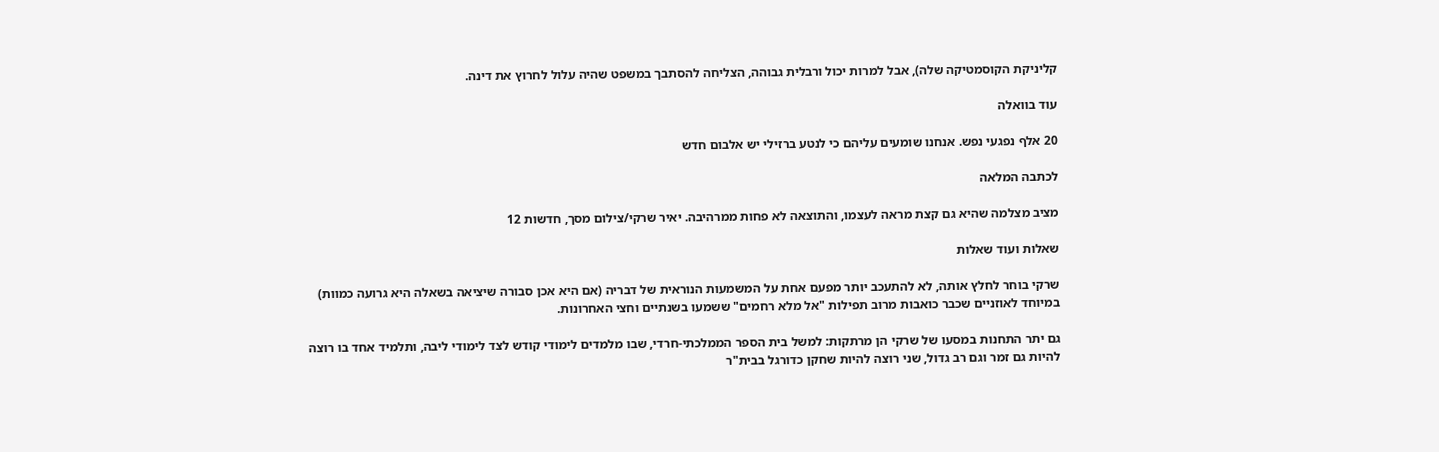קליניקת הקוסמטיקה שלה), אבל למרות יכול ורבלית גבוהה, הצליחה להסתבך במשפט שהיה עלול לחרוץ את דינה.

עוד בוואלה

20 אלף נפגעי נפש. אנחנו שומעים עליהם כי לנטע ברזילי יש אלבום חדש

לכתבה המלאה

מציב מצלמה שהיא גם קצת מראה לעצמו, והתוצאה לא פחות ממרהיבה. יאיר שרקי/צילום מסך, חדשות 12

שאלות ועוד שאלות

שרקי בוחר לחלץ אותה, לא להתעכב יותר מפעם אחת על המשמעות הנוראית של דבריה (אם היא אכן סבורה שיציאה בשאלה היא גרועה כמוות) במיוחד לאוזניים שכבר כואבות מרוב תפילות "אל מלא רחמים" ששמעו בשנתיים וחצי האחרונות.

גם יתר התחנות במסעו של שרקי הן מרתקות: למשל בית הספר הממלכתי-חרדי, שבו מלמדים לימודי קודש לצד לימודי ליבה, ותלמיד אחד בו רוצה להיות גם זמר וגם רב גדול, שני רוצה להיות שחקן כדורגל בבית"ר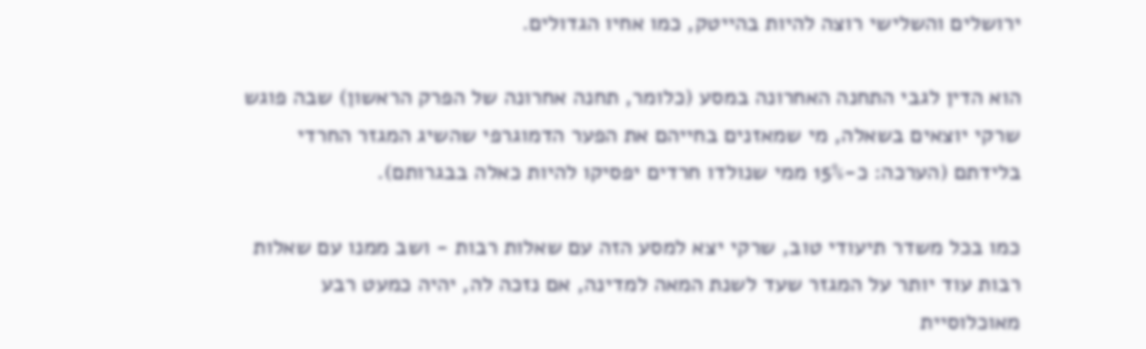ירושלים והשלישי רוצה להיות בהייטק, כמו אחיו הגדולים.

הוא הדין לגבי התחנה האחרונה במסע (כלומר, תחנה אחרונה של הפרק הראשון) שבה פוגש שרקי יוצאים בשאלה, מי שמאזנים בחייהם את הפער הדמוגרפי שהשיג המגזר החרדי בלידתם (הערכה: כ-15% ממי שנולדו חרדים יפסיקו להיות כאלה בבגרותם).

כמו בכל משדר תיעודי טוב, שרקי יצא למסע הזה עם שאלות רבות - ושב ממנו עם שאלות רבות עוד יותר על המגזר שעד לשנת המאה למדינה, אם נזכה לה, יהיה כמעט רבע מאוכלוסיית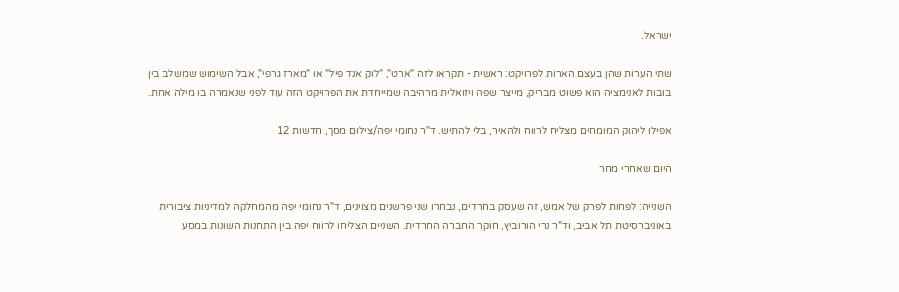ישראל.

שתי הערות שהן בעצם הארות לפרויקט: ראשית - תקראו לזה "ארט", "לוק אנד פיל" או "מארז גרפי", אבל השימוש שמשלב בין בובות לאנימציה הוא פשוט מבריק, מייצר שפה ויזואלית מרהיבה שמייחדת את הפרויקט הזה עוד לפני שנאמרה בו מילה אחת.

אפילו ליהוק המומחים מצליח לרווח ולהאיר, בלי להתיש. ד"ר נחומי יפה/צילום מסך, חדשות 12

היום שאחרי מחר

השנייה: לפחות לפרק של אמש, זה שעסק בחרדים, נבחרו שני פרשנים מצוינים, ד"ר נחומי יפה מהמחלקה למדיניות ציבורית באוניברסיטת תל אביב, וד"ר נרי הורוביץ, חוקר החברה החרדית. השניים הצליחו לרווח יפה בין התחנות השונות במסע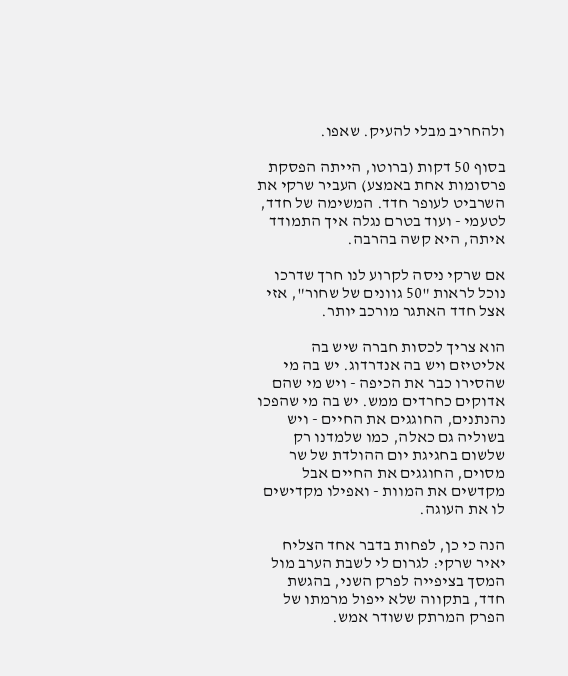ולהחריב מבלי להעיק. שאפו.

בסוף 50 דקות (ברוטו, הייתה הפסקת פרסומות אחת באמצע) העביר שרקי את השרביט לעופר חדד. המשימה של חדד, לטעמי - ועוד בטרם נגלה איך התמודד איתה, היא קשה בהרבה.

אם שרקי ניסה לקרוע לנו חרך שדרכו נוכל לראות "50 גוונים של שחור", אזי אצל חדד האתגר מורכב יותר.

הוא צריך לכסות חברה שיש בה אליטיזם ויש בה אנדרדוג. יש בה מי שהסירו כבר את הכיפה - ויש מי שהם אדוקים כחרדים ממש. יש בה מי שהפכו נהנתנים, החוגגים את החיים - ויש בשוליה גם כאלה, כמו שלמדנו רק שלשום בחגיגת יום ההולדת של שר מסוים, החוגגים את החיים אבל מקדשים את המוות - ואפילו מקדישים לו את העוגה.

הנה כי כן, לפחות בדבר אחד הצליח יאיר שרקי: לגרום לי לשבת הערב מול המסך בציפייה לפרק השני, בהגשת חדד, בתקווה שלא ייפול מרמתו של הפרק המרתק ששודר אמש.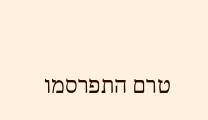טרם התפרסמו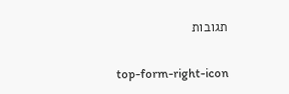תגובות

top-form-right-icon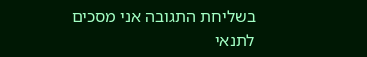בשליחת התגובה אני מסכים לתנאי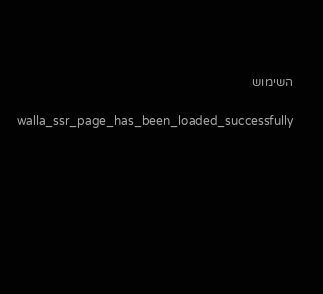השימוש

    walla_ssr_page_has_been_loaded_successfully